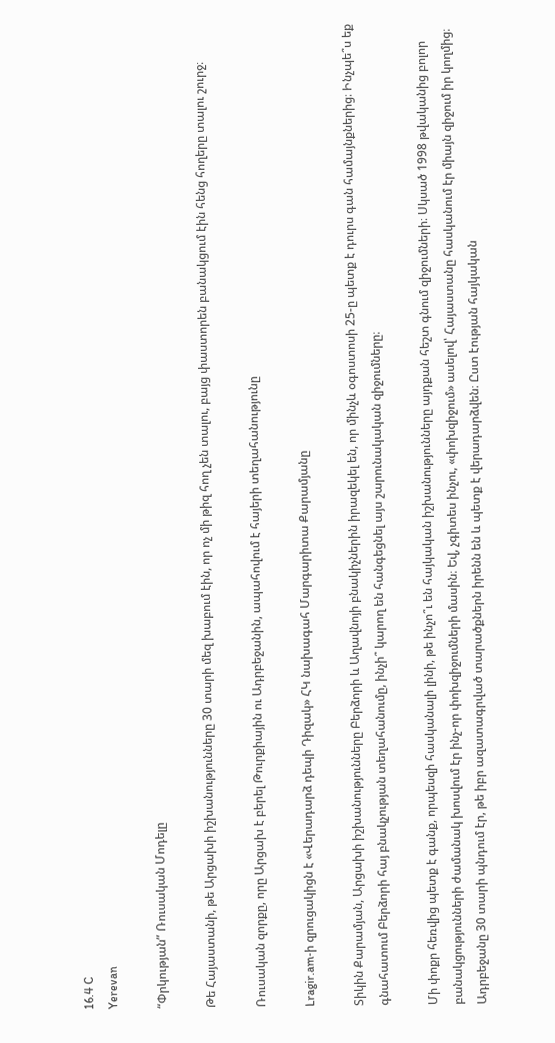16.4 C
Yerevan

“Փրկության” Ռուսական Մոդելը

Թե Հայաստանի, թե Արցախի իշխանությունները 30 տարի մեզ խաբում էին, որ ոչ մի թիզ հող չեն տալու, բայց փաստորեն բանակցում էին հենց հողերը տալու շուրջ։

Ռուսական զորքը, որը Արցախ է բերել Թուրքիային ու Ադրբեջանին, ապահովում է հայերի տեղահանությունը

Lragir.am‑ի զրուցակիցն է «Վերադարձ դեպի Դիզակ» ՀԿ նախագահ Մարգարիտա Քարամյանը

Տիկին Քարամյան, Արցախի իշխանությունները Բերձորի և Աղավնոյի բնակիչներին իրազեկել են, որ մինչև օգոստոսի 25‑ը պետք է դուրս գան համայնքներից։ Ինչպե՞ս եք գնահատում Բերձորի հայ բնակչության տեղահանումը, ինչի՞ կարող են հանգեցնել այս շարունակական զիջումները։

Մի փոքր հեռվից պետք է գանք, որպեսզի հասկանալի լինի, թե ինչո՞ւ են հայկական իշխանությունները այդքան հեշտ գնում զիջումների։ Սկսած 1998 թվականից բոլոր բանակցությունների ժամանակ խոսվում էր ինչ-որ փոխզիջումների մասին։ Եվ, չգիտես ինչու, «փոխզիջում» ասելով՝ Հայաստանը հասկանում էր միայն զիջում իր կողմից։ Ադրբեջանը 30 տարի պնդում էր, թե իբր ազատագրված տարածքներն իրենն են և պետք է վերադարձվեն։ Ըստ էության հայկական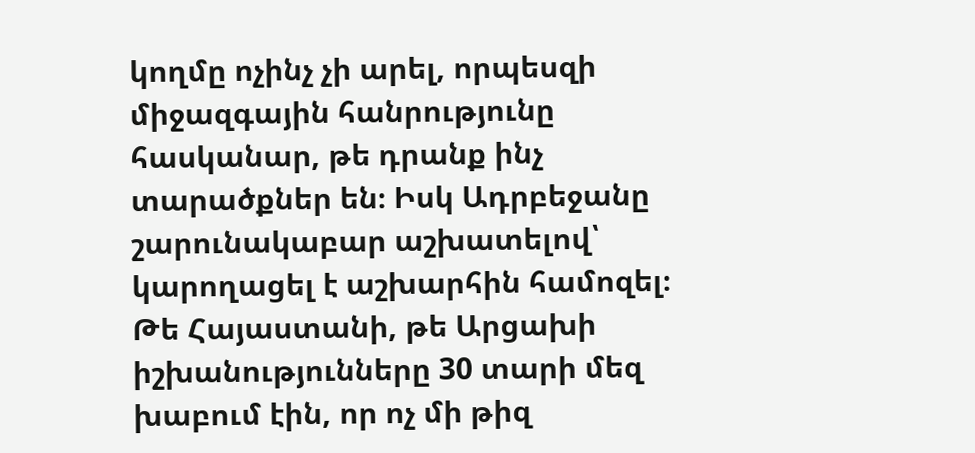կողմը ոչինչ չի արել, որպեսզի միջազգային հանրությունը հասկանար, թե դրանք ինչ տարածքներ են։ Իսկ Ադրբեջանը շարունակաբար աշխատելով՝ կարողացել է աշխարհին համոզել։ Թե Հայաստանի, թե Արցախի իշխանությունները 30 տարի մեզ խաբում էին, որ ոչ մի թիզ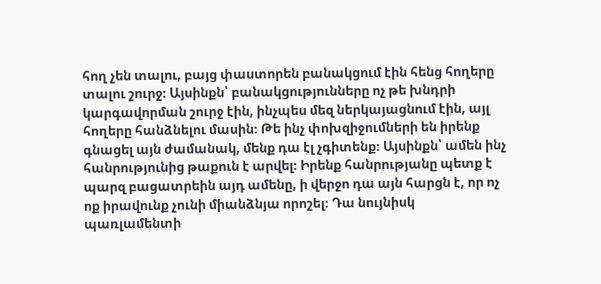հող չեն տալու, բայց փաստորեն բանակցում էին հենց հողերը տալու շուրջ։ Այսինքն՝ բանակցությունները ոչ թե խնդրի կարգավորման շուրջ էին, ինչպես մեզ ներկայացնում էին, այլ հողերը հանձնելու մասին։ Թե ինչ փոխզիջումների են իրենք գնացել այն ժամանակ, մենք դա էլ չգիտենք։ Այսինքն՝ ամեն ինչ հանրությունից թաքուն է արվել։ Իրենք հանրությանը պետք է պարզ բացատրեին այդ ամենը, ի վերջո դա այն հարցն է, որ ոչ ոք իրավունք չունի միանձնյա որոշել։ Դա նույնիսկ պառլամենտի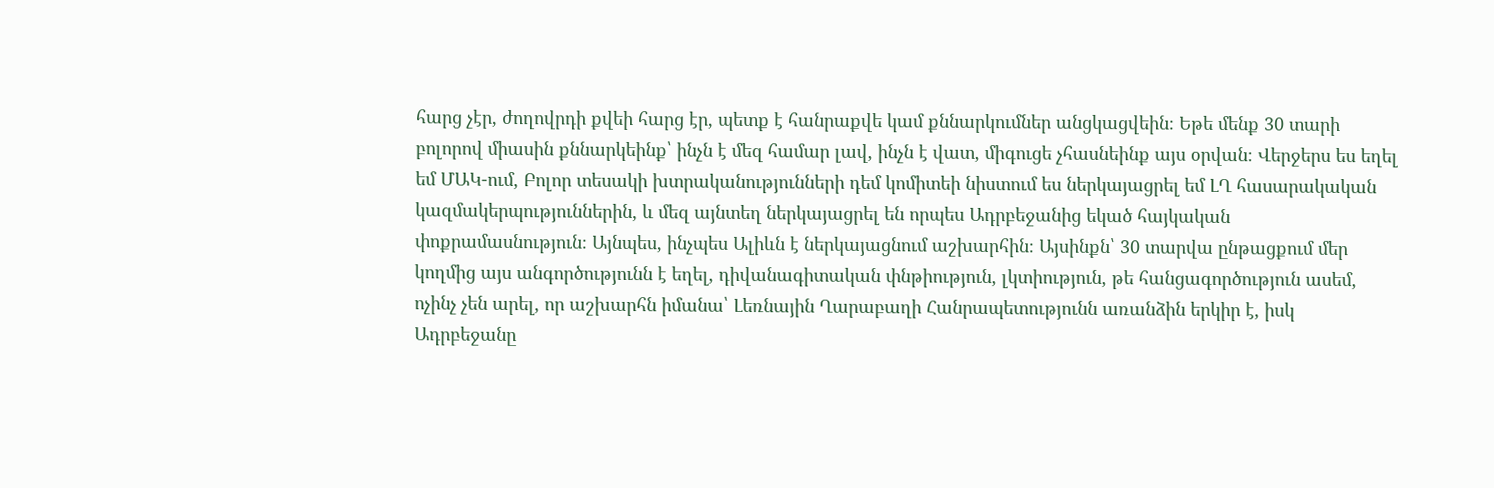հարց չէր, ժողովրդի քվեի հարց էր, պետք է հանրաքվե կամ քննարկումներ անցկացվեին։ Եթե մենք 30 տարի բոլորով միասին քննարկեինք՝ ինչն է մեզ համար լավ, ինչն է վատ, միգուցե չհասնեինք այս օրվան։ Վերջերս ես եղել եմ ՄԱԿ-ում, Բոլոր տեսակի խտրականությունների դեմ կոմիտեի նիստում ես ներկայացրել եմ ԼՂ հասարակական կազմակերպություններին, և մեզ այնտեղ ներկայացրել են որպես Ադրբեջանից եկած հայկական փոքրամասնություն։ Այնպես, ինչպես Ալիևն է ներկայացնում աշխարհին։ Այսինքն՝ 30 տարվա ընթացքում մեր կողմից այս անգործությունն է եղել, դիվանագիտական փնթիություն, լկտիություն, թե հանցագործություն ասեմ, ոչինչ չեն արել, որ աշխարհն իմանա՝ Լեռնային Ղարաբաղի Հանրապետությունն առանձին երկիր է, իսկ Ադրբեջանը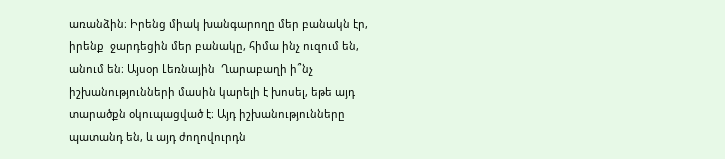առանձին։ Իրենց միակ խանգարողը մեր բանակն էր, իրենք  ջարդեցին մեր բանակը, հիմա ինչ ուզում են, անում են։ Այսօր Լեռնային  Ղարաբաղի ի՞նչ իշխանությունների մասին կարելի է խոսել, եթե այդ տարածքն օկուպացված է։ Այդ իշխանությունները պատանդ են, և այդ ժողովուրդն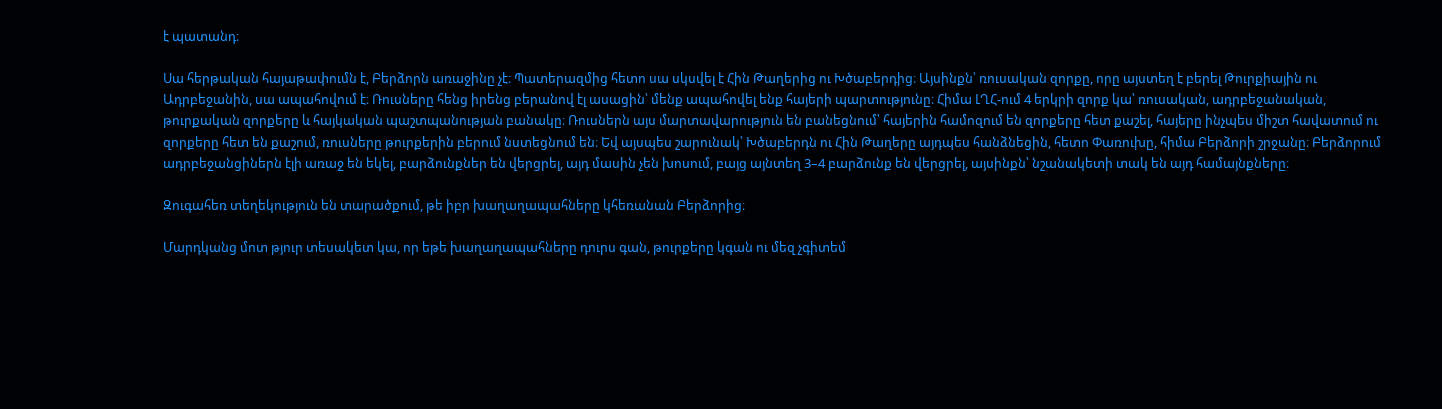է պատանդ։

Սա հերթական հայաթափումն է, Բերձորն առաջինը չէ։ Պատերազմից հետո սա սկսվել է Հին Թաղերից ու Խծաբերդից։ Այսինքն՝ ռուսական զորքը, որը այստեղ է բերել Թուրքիային ու Ադրբեջանին, սա ապահովում է։ Ռուսները հենց իրենց բերանով էլ ասացին՝ մենք ապահովել ենք հայերի պարտությունը։ Հիմա ԼՂՀ-ում 4 երկրի զորք կա՝ ռուսական, ադրբեջանական, թուրքական զորքերը և հայկական պաշտպանության բանակը։ Ռուսներն այս մարտավարություն են բանեցնում՝ հայերին համոզում են զորքերը հետ քաշել, հայերը ինչպես միշտ հավատում ու զորքերը հետ են քաշում, ռուսները թուրքերին բերում նստեցնում են։ Եվ այսպես շարունակ՝ Խծաբերդն ու Հին Թաղերը այդպես հանձնեցին, հետո Փառուխը, հիմա Բերձորի շրջանը։ Բերձորում ադրբեջանցիներն էլի առաջ են եկել, բարձունքներ են վերցրել, այդ մասին չեն խոսում, բայց այնտեղ 3–4 բարձունք են վերցրել, այսինքն՝ նշանակետի տակ են այդ համայնքները։

Զուգահեռ տեղեկություն են տարածքում, թե իբր խաղաղապահները կհեռանան Բերձորից։

Մարդկանց մոտ թյուր տեսակետ կա, որ եթե խաղաղապահները դուրս գան, թուրքերը կգան ու մեզ չգիտեմ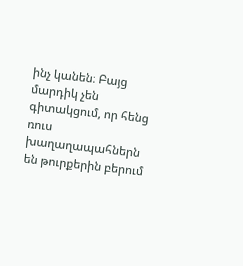ինչ կանեն։ Բայց մարդիկ չեն գիտակցում, որ հենց ռուս խաղաղապահներն են թուրքերին բերում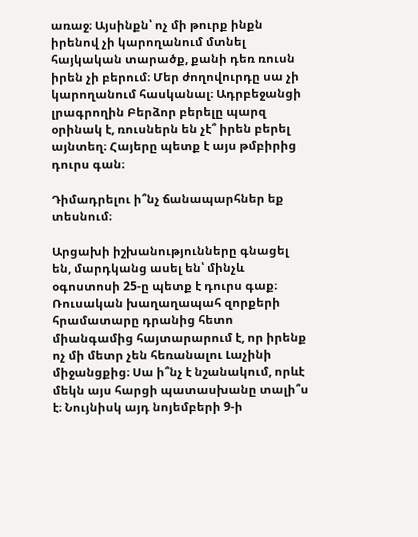առաջ։ Այսինքն՝ ոչ մի թուրք ինքն իրենով չի կարողանում մտնել հայկական տարածք, քանի դեռ ռուսն իրեն չի բերում։ Մեր ժողովուրդը սա չի կարողանում հասկանալ։ Ադրբեջանցի լրագրողին Բերձոր բերելը պարզ օրինակ է, ռուսներն են չէ՞ իրեն բերել այնտեղ։ Հայերը պետք է այս թմբիրից դուրս գան։

Դիմադրելու ի՞նչ ճանապարհներ եք տեսնում։

Արցախի իշխանությունները գնացել են, մարդկանց ասել են՝ մինչև օգոստոսի 25‑ը պետք է դուրս գաք։ Ռուսական խաղաղապահ զորքերի հրամատարը դրանից հետո միանգամից հայտարարում է, որ իրենք ոչ մի մետր չեն հեռանալու Լաչինի միջանցքից։ Սա ի՞նչ է նշանակում, որևէ մեկն այս հարցի պատասխանը տալի՞ս է։ Նույնիսկ այդ նոյեմբերի 9‑ի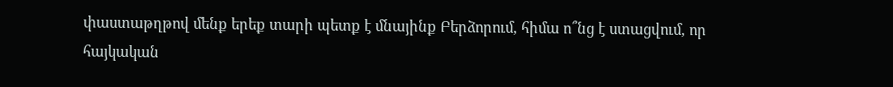փաստաթղթով մենք երեք տարի պետք է մնայինք Բերձորում, հիմա ո՞նց է ստացվում, որ հայկական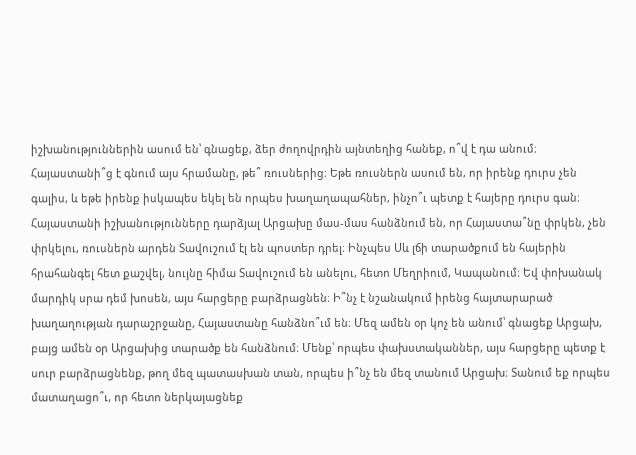իշխանություններին ասում են՝ գնացեք, ձեր ժողովրդին այնտեղից հանեք, ո՞վ է դա անում։ Հայաստանի՞ց է գնում այս հրամանը, թե՞ ռուսներից։ Եթե ռուսներն ասում են, որ իրենք դուրս չեն գալիս, և եթե իրենք իսկապես եկել են որպես խաղաղապահներ, ինչո՞ւ պետք է հայերը դուրս գան։ Հայաստանի իշխանությունները դարձյալ Արցախը մաս-մաս հանձնում են, որ Հայաստա՞նը փրկեն, չեն փրկելու, ռուսներն արդեն Տավուշում էլ են պոստեր դրել։ Ինչպես Սև լճի տարածքում են հայերին հրահանգել հետ քաշվել, նույնը հիմա Տավուշում են անելու, հետո Մեղրիում, Կապանում։ Եվ փոխանակ մարդիկ սրա դեմ խոսեն, այս հարցերը բարձրացնեն։ Ի՞նչ է նշանակում իրենց հայտարարած խաղաղության դարաշրջանը, Հայաստանը հանձնո՞ւմ են։ Մեզ ամեն օր կոչ են անում՝ գնացեք Արցախ,  բայց ամեն օր Արցախից տարածք են հանձնում։ Մենք՝ որպես փախստականներ, այս հարցերը պետք է սուր բարձրացնենք, թող մեզ պատասխան տան, որպես ի՞նչ են մեզ տանում Արցախ։ Տանում եք որպես մատաղացո՞ւ, որ հետո ներկայացնեք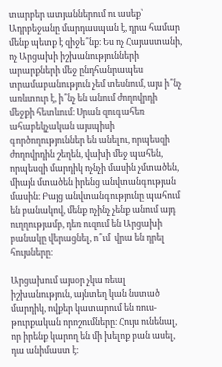տարբեր ատյաններում ու ասեք՝ Ադրբեջանը մարդասպան է, դրա համար մենք պետք է զիջե՞նք։ Ես ոչ Հայաստանի, ոչ Արցախի իշխանությունների արարքների մեջ ընդհանրապես տրամաբանություն չեմ տեսնում, այս ի՞նչ առևտուր է, ի՞նչ են անում ժողովրդի մեջքի հետևում։ Սրան զուգահեռ ահաբեկչական այսպիսի գործողություններ են անելու, որպեսզի ժողովրդին շեղեն, վախի մեջ պահեն, որպեսզի մարդիկ ոչնչի մասին չմտածեն, միայն մտածեն իրենց անվտանգության մասին։ Բայց անվտանգությունը պահում են բանակով, մենք ոչինչ չենք անում այդ ուղղությամբ, դեռ ուզում են Արցախի բանակը վերացնել, ո՞ւմ  վրա են դրել հույսները։

Արցախում այսօր չկա ռեալ իշխանություն, այնտեղ կան նստած մարդիկ, ովքեր կատարում են ռուս-թուրքական որոշումները։ Հույս ունենալ, որ իրենք կարող են մի խելոք բան ասել, դա անիմաստ է։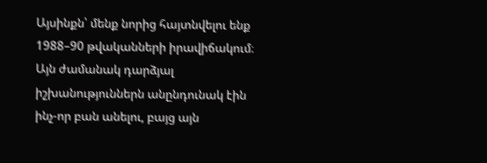Այսինքն՝ մենք նորից հայտնվելու ենք 1988–90 թվականների իրավիճակում։ Այն ժամանակ դարձյալ իշխանություններն անընդունակ էին ինչ-որ բան անելու, բայց այն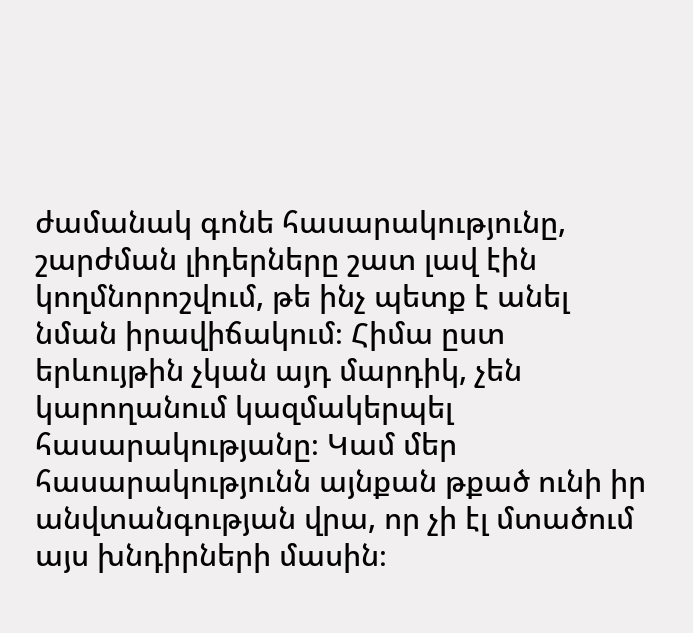ժամանակ գոնե հասարակությունը, շարժման լիդերները շատ լավ էին կողմնորոշվում, թե ինչ պետք է անել նման իրավիճակում։ Հիմա ըստ երևույթին չկան այդ մարդիկ, չեն կարողանում կազմակերպել հասարակությանը։ Կամ մեր հասարակությունն այնքան թքած ունի իր անվտանգության վրա, որ չի էլ մտածում այս խնդիրների մասին։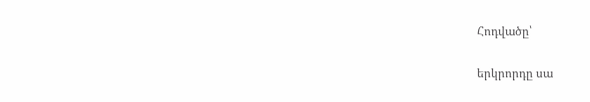Հոդվածը՝

երկրորդը սա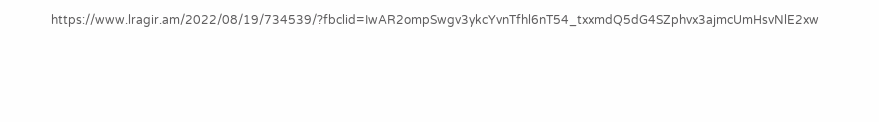https://www.lragir.am/2022/08/19/734539/?fbclid=IwAR2ompSwgv3ykcYvnTfhl6nT54_txxmdQ5dG4SZphvx3ajmcUmHsvNlE2xw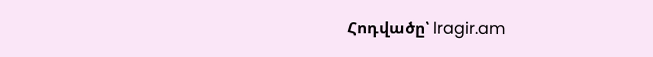Հոդվածը՝ lragir.am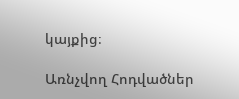կայքից։

Առնչվող Հոդվածներ